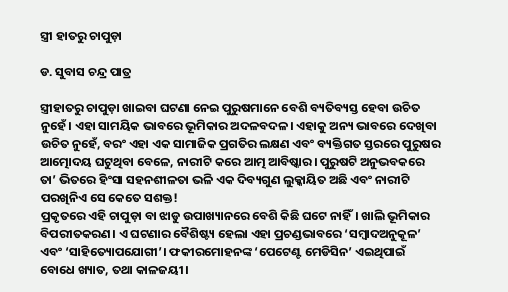ସ୍ତ୍ରୀ ହାତରୁ ଚାପୁଡ଼ା

ଡ. ସୁବାସ ଚନ୍ଦ୍ର ପାତ୍ର

ସ୍ତ୍ରୀହାତରୁ ଚାପୁଡ଼ା ଖାଇବା ଘଟଣା ନେଇ ପୁରୁଷମାନେ ବେଶି ବ୍ୟତିବ୍ୟସ୍ତ ହେବା ଉଚିତ ନୁହେଁ। ଏହା ସାମୟିକ ଭାବରେ ଭୂମିକାର ଅଦଳବଦଳ। ଏହାକୁ ଅନ୍ୟ ଭାବରେ ଦେଖିବା ଉଚିତ ନୁହେଁ, ବରଂ ଏହା ଏକ ସାମାଜିକ ପ୍ରଗତିର ଲକ୍ଷଣ ଏବଂ ବ୍ୟକ୍ତିଗତ ସ୍ତରରେ ପୁରୁଷର ଆତ୍ମୋଦୟ ଘଟୁଥିବା ବେଳେ, ନାରୀଟି କରେ ଆତ୍ମ ଆବିଷ୍କାର। ପୁରୁଷଟି ଅନୁଭବକରେ ତା’ ଭିତରେ ହିଂସା ସହନଶୀଳତା ଭଳି ଏକ ଦିବ୍ୟଗୁଣ ଲୁକ୍କାୟିତ ଅଛି ଏବଂ ନାରୀଟି ପରଖିନିଏ ସେ କେତେ ସଶକ୍ତ!
ପ୍ରକୃତରେ ଏହି ଚାପୁଡ଼ା ବା ଝାଡୁ ଉପାଖ୍ୟାନରେ ବେଶି କିଛି ଘଟେ ନାହିଁ। ଖାଲି ଭୂମିକାର ବିପରୀତକରଣ। ଏ ଘଟଣାର ବୈଶିଷ୍ଟ୍ୟ ହେଲା ଏହା ପ୍ରଚଣ୍ଡଭାବରେ ‘ସମ୍ବାଦଅନୁକୂଳ’ ଏବଂ ‘ସାହିତ୍ୟୋପଯୋଗୀ’। ଫକୀରମୋହନଙ୍କ ‘ପେଟେଣ୍ଟ ମେଡିସିନ’ ଏଇଥିପାଇଁ ବୋଧେ ଖ୍ୟାତ, ତଥା କାଳଜୟୀ।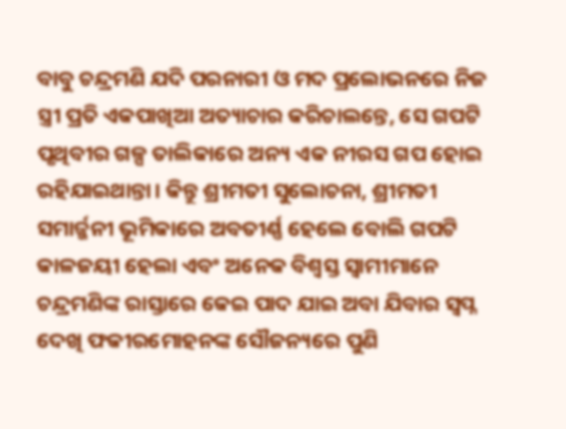ବାବୁ ଚନ୍ଦ୍ରମଣି ଯଦି ପରନାରୀ ଓ ମଦ ପ୍ରଲୋଭନରେ ନିଜ ସ୍ତ୍ରୀ ପ୍ରତି ଏକପାଖିଆ ଅତ୍ୟାଚାର କରିଚାଲନ୍ତେ, ସେ ଗପଟି ପୃଥିବୀର ଗଳ୍ପ ତାଲିକାରେ ଅନ୍ୟ ଏକ ନୀରସ ଗପ ହୋଇ ରହିଯାଇଥାନ୍ତା। କିନ୍ତୁ ଶ୍ରୀମତୀ ସୁଲୋଚନା, ଶ୍ରୀମତୀ ସମାର୍ଜ୍ଜନୀ ଭୂମିକାରେ ଅବତୀର୍ଣ୍ଣ ହେଲେ ବୋଲି ଗପଟି କାଳଜୟୀ ହେଲା ଏବଂ ଅନେକ ବିଶ୍ୱସ୍ତ ସ୍ବାମୀମାନେ ଚନ୍ଦ୍ରମଣିଙ୍କ ରାସ୍ତାରେ କେଇ ପାଦ ଯାଇ ଅବା ଯିବାର ସ୍ବପ୍ନ ଦେଖି ଫକୀରମୋହନଙ୍କ ସୌଜନ୍ୟରେ ପୁଣି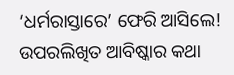‘ଧର୍ମରାସ୍ତାରେ’ ଫେରି ଆସିଲେ! ଉପରଲିଖିତ ଆବିଷ୍କାର କଥା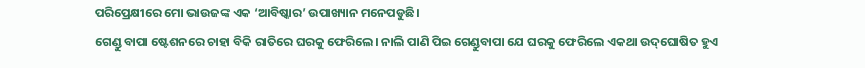ପରିପ୍ରେକ୍ଷୀରେ ମୋ ଭାଉଜଙ୍କ ଏକ ‘ଆବିଷ୍କାର’ ଉପାଖ୍ୟାନ ମନେପଡୁଛି।
ଗେଣ୍ଡୁ ବାପା ଷ୍ଟେଶନରେ ଚାହା ବିକି ରାତିରେ ଘରକୁ ଫେରିଲେ। ନାଲି ପାଣି ପିଇ ଗେଣ୍ଡୁବାପା ଯେ ଘରକୁ ଫେରିଲେ ଏକଥା ଉଦ୍‌ଘୋଷିତ ହୁଏ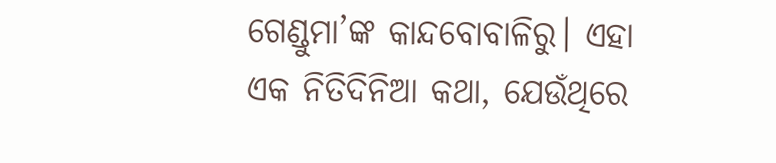ଗେଣ୍ଡୁମା’ଙ୍କ କାନ୍ଦବୋବାଳିରୁ। ଏହା ଏକ ନିତିଦିନିଆ କଥା, ଯେଉଁଥିରେ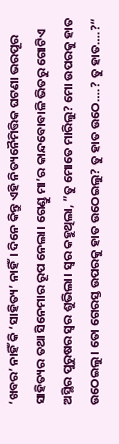‘ଖବର’ ନାହିଁ କି ‘ସାହିତ୍ୟ’ ନାହିଁ। ଦିନେ କିନ୍ତୁ ଏହି ନିତ୍ୟନୈମିତ୍ତିକ ଘଟଣା ଭରପୂର ସାହିତ୍ୟର ତଥା ସିନେମାର ରୂପ ନେଲା। ଗେଣ୍ଡୁ ମା’ର କାନ୍ଦବୋବାଳି ଭିତରୁ ଗୋଟିଏ ଅସ୍ଥିର ପୁରୁଷର ସ୍ବର ଶୁଭିଲା। ସ୍ବର କହୁଥିଲା, ”ତୁ ମୋତେ ମାରିଲୁ? ମୋ ଉପରକୁ ହାତ ଉଠେଇଲୁ। ତୋ ଗେରସ୍ତ ଉପରକୁ ହାତ ଉଠେଇଲୁ? ତୁ ହାତ ଉଠେ….? ତୁ ହାତ….?“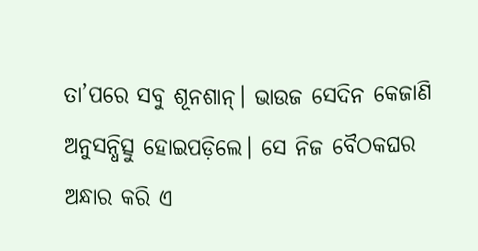ତା’ପରେ ସବୁ ଶୂନଶାନ୍‌। ଭାଉଜ ସେଦିନ କେଜାଣି ଅନୁସନ୍ଧିତ୍ସୁ ହୋଇପଡ଼ିଲେ। ସେ ନିଜ ବୈଠକଘର ଅନ୍ଧାର କରି ଏ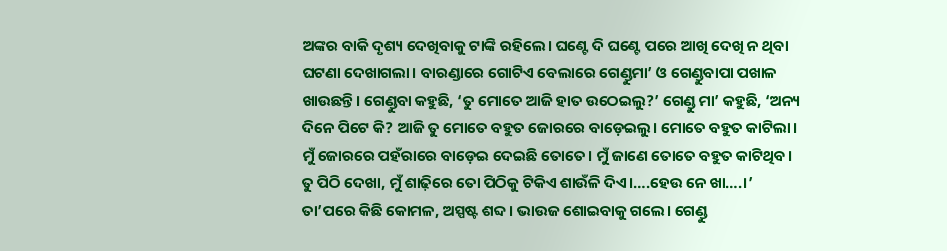ଅଙ୍କର ବାକି ଦୃଶ୍ୟ ଦେଖିବାକୁ ଟାଙ୍କି ରହିଲେ। ଘଣ୍ଟେ ଦି ଘଣ୍ଟେ ପରେ ଆଖି ଦେଖି ନ ଥିବା ଘଟଣା ଦେଖାଗଲା। ବାରଣ୍ଡାରେ ଗୋଟିଏ ବେଲାରେ ଗେଣ୍ଡୁମା’ ଓ ଗେଣ୍ଡୁବାପା ପଖାଳ ଖାଉଛନ୍ତି। ଗେଣ୍ଡୁବା କହୁଛି, ‘ତୁ ମୋତେ ଆଜି ହାତ ଉଠେଇଲୁ?’ ଗେଣ୍ଡୁ ମା’ କହୁଛି, ‘ଅନ୍ୟ ଦିନେ ପିଟେ କି? ଆଜି ତୁ ମୋତେ ବହୁତ ଜୋରରେ ବାଡ଼େଇଲୁ। ମୋତେ ବହୁତ କାଟିଲା। ମୁଁ ଜୋରରେ ପହଁରାରେ ବାଡ଼େଇ ଦେଇଛି ତୋତେ। ମୁଁ ଜାଣେ ତୋତେ ବହୁତ କାଟିଥିବ। ତୁ ପିଠି ଦେଖା, ମୁଁ ଶାଢ଼ିରେ ତୋ ପିଠିକୁ ଟିକିଏ ଶାଉଁଳି ଦିଏ।….ହେଉ ନେ ଖା….।’ ତା’ପରେ କିଛି କୋମଳ, ଅସ୍ପଷ୍ଟ ଶବ୍ଦ। ଭାଉଜ ଶୋଇବାକୁ ଗଲେ। ଗେଣ୍ଡୁ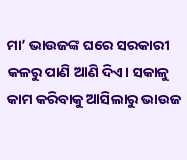ମା’ ଭାଉଜଙ୍କ ଘରେ ସରକାରୀ କଳରୁ ପାଣି ଆଣି ଦିଏ। ସକାଳୁ କାମ କରିବାକୁ ଆସିଲାରୁ ଭାଉଜ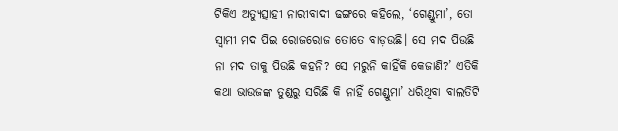ଟିକିଏ ଅତ୍ୟୁତ୍ସାହୀ ନାରୀବାଦୀ ଢଙ୍ଗରେ କହିଲେ, ‘ଗେଣ୍ଡୁମା’, ତୋ ସ୍ବାମୀ ମଦ ପିଇ ରୋଜରୋଜ ତୋତେ ବାଡ଼ଉଛି। ସେ ମଦ ପିଉଛି ନା ମଦ ତାକୁ ପିଉଛି କହନି? ସେ ମରୁନି କାହିଁକି କେଜାଣି?’ ଏତିକି କଥା ଭାଉଜଙ୍କ ତୁଣ୍ଡରୁ ସରିଛି କି ନାହିଁ ଗେଣ୍ଡୁମା’ ଧରିଥିବା ବାଲତିଟି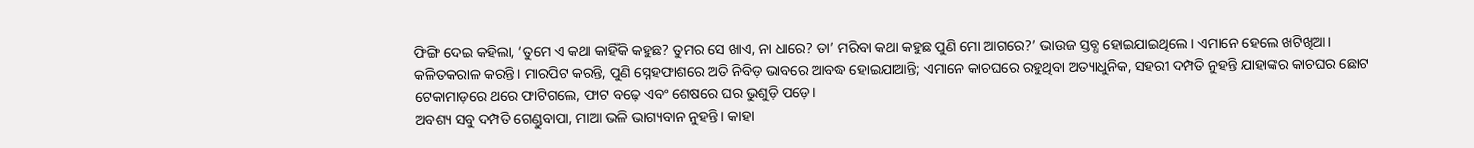ଫିଙ୍ଗି ଦେଇ କହିଲା, ‘ତୁମେ ଏ କଥା କାହିଁକି କହୁଛ? ତୁମର ସେ ଖାଏ, ନା ଧାରେ? ତା’ ମରିବା କଥା କହୁଛ ପୁଣି ମୋ ଆଗରେ?’ ଭାଉଜ ସ୍ତବ୍ଧ ହୋଇଯାଇଥିଲେ। ଏମାନେ ହେଲେ ଖଟିଖିଆ। କଳିତକରାଳ କରନ୍ତି। ମାରପିଟ କରନ୍ତି, ପୁଣି ସ୍ନେହଫାଶରେ ଅତି ନିବିଡ଼ ଭାବରେ ଆବଦ୍ଧ ହୋଇଯାଆନ୍ତି; ଏମାନେ କାଚଘରେ ରହୁଥିବା ଅତ୍ୟାଧୁନିକ, ସହରୀ ଦମ୍ପତି ନୁହନ୍ତି ଯାହାଙ୍କର କାଚଘର ଛୋଟ ଟେକାମାଡ଼ରେ ଥରେ ଫାଟିଗଲେ, ଫାଟ ବଢ଼େ ଏବଂ ଶେଷରେ ଘର ଭୁଶୁଡ଼ି ପଡ଼େ।
ଅବଶ୍ୟ ସବୁ ଦମ୍ପତି ଗେଣ୍ଡୁବାପା, ମାଆ ଭଳି ଭାଗ୍ୟବାନ ନୁହନ୍ତି। କାହା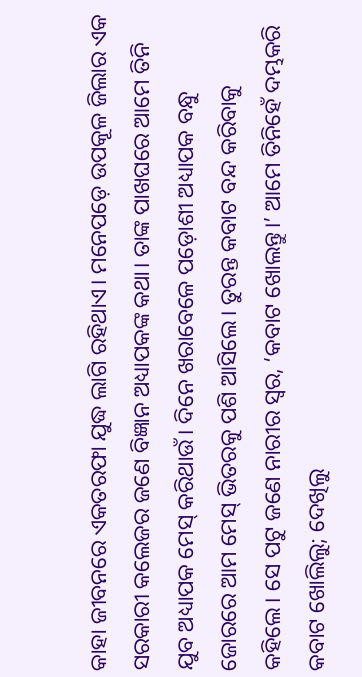କାହା ଜୀବନରେ ଏକତରଫା ଯୁଦ୍ଧ ଲାଗି ରହିଥାଏ। ମନେପଡ଼େ ଉପକୂଳ ଜିଲାର ଏକ ସରକାରୀ କଲେଜର ଜଣେ ବିଜ୍ଞାନ ଅଧ୍ୟାପକଙ୍କ କଥା। ତାଙ୍କ ପାଖଘରେ ଆମେ ତିନି ଯୁବ ଅଧ୍ୟାପକ ମେସ୍‌ କରିଥାଉଁ। ଦିନେ ଖରାବେଳେ ପଡ଼ୋଶୀ ଅଧ୍ୟାପକ ବନ୍ଧୁ ଜୋରରେ ଆମ ମେସ୍‌ ଭିତରକୁ ପଶି ଆସିଲେ। ତୁରନ୍ତ କବାଟ ବନ୍ଦ କରିବାକୁ କହିଲେ। ସେ ପଟୁ ଜଣେ ନାରୀର ସ୍ବର, ‘କବାଟ ଖୋଲନ୍ତୁ।’ ଆମେ ତିନିହେଁ ଦମ୍ଭକରି କବାଟ ଖୋଲିଲୁ; ଦେଖିଲୁ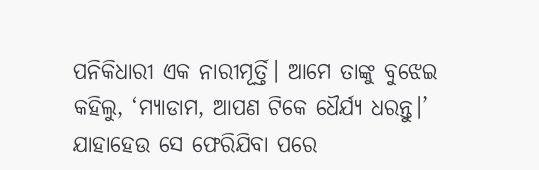ପନିକିଧାରୀ ଏକ ନାରୀମୂର୍ତ୍ତି। ଆମେ ତାଙ୍କୁ ବୁଝେଇ କହିଲୁ, ‘ମ୍ୟାଡାମ, ଆପଣ ଟିକେ ଧୈର୍ଯ୍ୟ ଧରନ୍ତୁ।’ ଯାହାହେଉ ସେ ଫେରିଯିବା ପରେ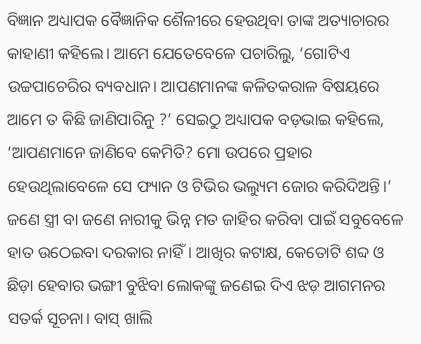ବିଜ୍ଞାନ ଅଧ୍ୟାପକ ବୈଜ୍ଞାନିକ ଶୈଳୀରେ ହେଉଥିବା ତାଙ୍କ ଅତ୍ୟାଚାରର କାହାଣୀ କହିଲେ। ଆମେ ଯେତେବେଳେ ପଚାରିଲୁ, ‘ଗୋଟିଏ ଉଚ୍ଚପାଚେରିର ବ୍ୟବଧାନ। ଆପଣମାନଙ୍କ କଳିତକରାଳ ବିଷୟରେ ଆମେ ତ କିଛି ଜାଣିପାରିନୁ ?’ ସେଇଠୁ ଅଧ୍ୟାପକ ବଡ଼ଭାଇ କହିଲେ, ‘ଆପଣମାନେ ଜାଣିବେ କେମିତି? ମୋ ଉପରେ ପ୍ରହାର ହେଉଥିଲାବେଳେ ସେ ଫ୍ୟାନ ଓ ଟିଭିର ଭଲ୍ୟୁମ ଜୋର କରିଦିଅନ୍ତି।’ ଜଣେ ସ୍ତ୍ରୀ ବା ଜଣେ ନାରୀକୁ ଭିନ୍ନ ମତ ଜାହିର କରିବା ପାଇଁ ସବୁବେଳେ ହାତ ଉଠେଇବା ଦରକାର ନାହିଁ। ଆଖିର କଟାକ୍ଷ, କେତୋଟି ଶବ୍ଦ ଓ ଛିଡ଼ା ହେବାର ଭଙ୍ଗୀ ବୁଝିବା ଲୋକଙ୍କୁ ଜଣେଇ ଦିଏ ଝଡ଼ ଆଗମନର ସତର୍କ ସୂଚନା। ବାସ୍‌ ଖାଲି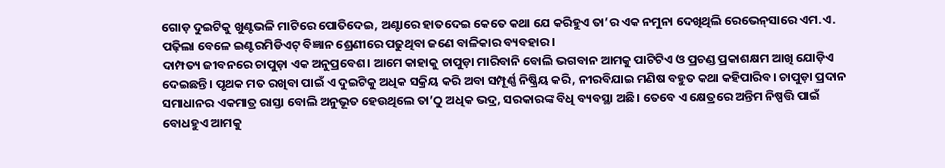ଗୋଡ଼ ଦୁଇଟିକୁ ଖୁଣ୍ଟଭଳି ମାଟିରେ ପୋତିଦେଇ, ଅଣ୍ଟାରେ ହାତଦେଇ କେତେ କଥା ଯେ କରିହୁଏ ତା’ର ଏକ ନମୁନା ଦେଖିଥିଲି ରେଭେନ୍‌ସାରେ ଏମ.ଏ. ପଢ଼ିଲା ବେଳେ ଇଣ୍ଟରମିଡିଏଟ୍‌ ବିଜ୍ଞାନ ଶ୍ରେଣୀରେ ପଢୁଥିବା ଜଣେ ବାଳିକାର ବ୍ୟବହାର।
ଦାମ୍ପତ୍ୟ ଜୀବନରେ ଚାପୁଡ଼ା ଏକ ଅନୁପ୍ରବେଶ। ଆମେ କାହାକୁ ଚାପୁଡ଼ା ମାରିବାନି ବୋଲି ଭଗବାନ ଆମକୁ ପାଟିଟିଏ ଓ ପ୍ରଚଣ୍ଡ ପ୍ରକାଶକ୍ଷମ ଆଖି ଯୋଡ଼ିଏ ଦେଇଛନ୍ତି। ପୃଥକ ମତ ରଖିବା ପାଇଁ ଏ ଦୁଇଟିକୁ ଅଧିକ ସକ୍ରିୟ କରି ଅବା ସମ୍ପୂର୍ଣ୍ଣ ନିଷ୍କ୍ରିୟ କରି, ନୀରବିଯାଇ ମଣିଷ ବହୁତ କଥା କହିପାରିବ। ଚାପୁଡ଼ା ପ୍ରଦାନ ସମାଧାନର ଏକମାତ୍ର ରାସ୍ତା ବୋଲି ଅନୁଭୂତ ହେଉଥିଲେ ତା’ଠୁ ଅଧିକ ଭଦ୍ର, ସରକାରଙ୍କ ବିଧି ବ୍ୟବସ୍ଥା ଅଛି। ତେବେ ଏ କ୍ଷେତ୍ରରେ ଅନ୍ତିମ ନିଷ୍ପତ୍ତି ପାଇଁ ବୋଧହୁଏ ଆମକୁ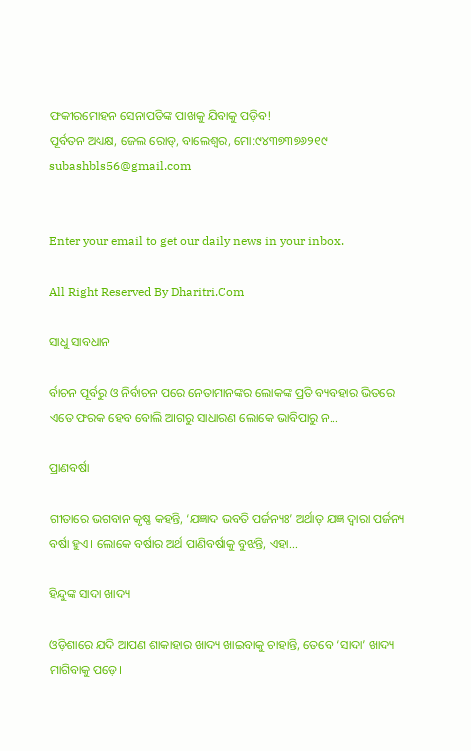ଫକୀରମୋହନ ସେନାପତିଙ୍କ ପାଖକୁ ଯିବାକୁ ପଡ଼ିବ!
ପୂର୍ବତନ ଅଧ୍ୟକ୍ଷ, ଜେଲ ରୋଡ୍‌, ବାଲେଶ୍ୱର, ମୋ:୯୪୩୭୩୭୬୨୧୯
subashbls56@gmail.com


Enter your email to get our daily news in your inbox.

All Right Reserved By Dharitri.Com

ସାଧୁ ସାବଧାନ

ର୍ବାଚନ ପୂର୍ବରୁ ଓ ନିର୍ବାଚନ ପରେ ନେତାମାନଙ୍କର ଲୋକଙ୍କ ପ୍ରତି ବ୍ୟବହାର ଭିତରେ ଏତେ ଫରକ ହେବ ବୋଲି ଆଗରୁ ସାଧାରଣ ଲୋକେ ଭାବିପାରୁ ନ...

ପ୍ରାଣବର୍ଷା

ଗୀତାରେ ଭଗବାନ କୃଷ୍ଣ କହନ୍ତି, ‘ଯଜ୍ଞାଦ ଭବତି ପର୍ଜନ୍ୟଃ’ ଅର୍ଥାତ୍‌ ଯଜ୍ଞ ଦ୍ୱାରା ପର୍ଜନ୍ୟ ବର୍ଷା ହୁଏ। ଲୋକେ ବର୍ଷାର ଅର୍ଥ ପାଣିବର୍ଷାକୁ ବୁଝନ୍ତି, ଏହା...

ହିନ୍ଦୁଙ୍କ ସାଦା ଖାଦ୍ୟ

ଓଡ଼ିଶାରେ ଯଦି ଆପଣ ଶାକାହାର ଖାଦ୍ୟ ଖାଇବାକୁ ଚାହାନ୍ତି, ତେବେ ‘ସାଦା’ ଖାଦ୍ୟ ମାଗିବାକୁ ପଡ଼େ।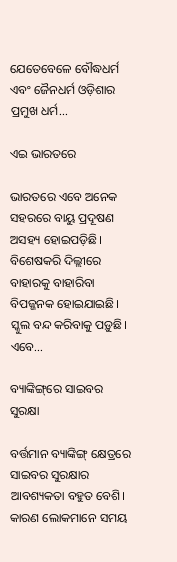ଯେତେବେଳେ ବୌଦ୍ଧଧର୍ମ ଏବଂ ଜୈନଧର୍ମ ଓଡ଼ିଶାର ପ୍ରମୁଖ ଧର୍ମ...

ଏଇ ଭାରତରେ

ଭାରତରେ ଏବେ ଅନେକ ସହରରେ ବାୟୁ ପ୍ରଦୂଷଣ ଅସହ୍ୟ ହୋଇପଡ଼ିଛି। ବିଶେଷକରି ଦିଲ୍ଲୀରେ ବାହାରକୁ ବାହାରିବା ବିପଜ୍ଜନକ ହୋଇଯାଇଛି। ସ୍କୁଲ ବନ୍ଦ କରିବାକୁ ପଡ଼ୁଛି। ଏବେ...

ବ୍ୟାଙ୍କିଙ୍ଗ୍‌ରେ ସାଇବର ସୁରକ୍ଷା

ବର୍ତ୍ତମାନ ବ୍ୟାଙ୍କିଙ୍ଗ୍‌ କ୍ଷେତ୍ରରେ ସାଇବର ସୁରକ୍ଷାର ଆବଶ୍ୟକତା ବହୁତ ବେଶି। କାରଣ ଲୋକମାନେ ସମୟ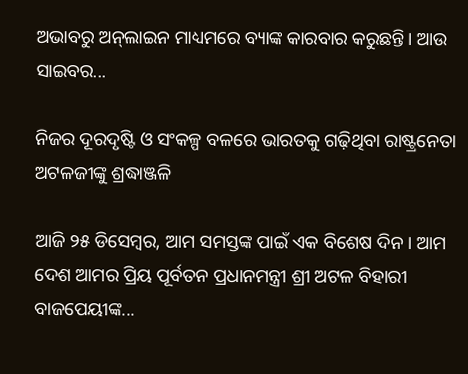ଅଭାବରୁ ଅନ୍‌ଲାଇନ ମାଧ୍ୟମରେ ବ୍ୟାଙ୍କ କାରବାର କରୁଛନ୍ତି। ଆଉ ସାଇବର...

ନିଜର ଦୂରଦୃଷ୍ଟି ଓ ସଂକଳ୍ପ ବଳରେ ଭାରତକୁ ଗଢ଼ିଥିବା ରାଷ୍ଟ୍ରନେତା ଅଟଳଜୀଙ୍କୁ ଶ୍ରଦ୍ଧାଞ୍ଜଳି

ଆଜି ୨୫ ଡିସେମ୍ବର, ଆମ ସମସ୍ତଙ୍କ ପାଇଁ ଏକ ବିଶେଷ ଦିନ। ଆମ ଦେଶ ଆମର ପ୍ରିୟ ପୂର୍ବତନ ପ୍ରଧାନମନ୍ତ୍ରୀ ଶ୍ରୀ ଅଟଳ ବିହାରୀ ବାଜପେୟୀଙ୍କ...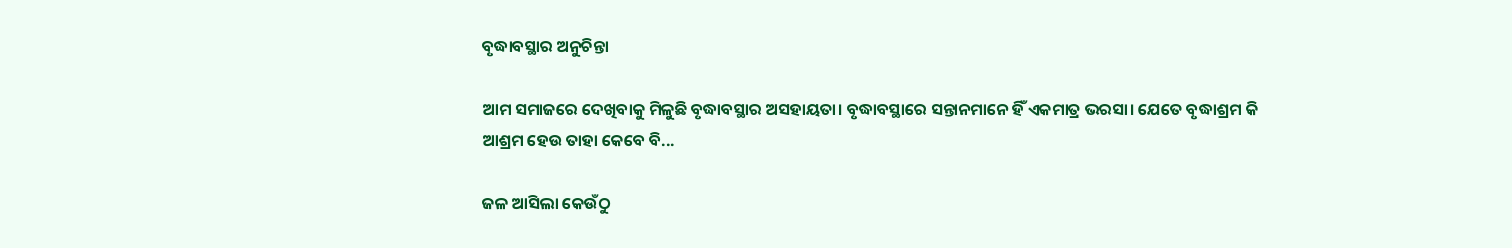ବୃଦ୍ଧାବସ୍ଥାର ଅନୁଚିନ୍ତା

ଆମ ସମାଜରେ ଦେଖିବାକୁ ମିଳୁଛି ବୃଦ୍ଧାବସ୍ଥାର ଅସହାୟତା। ବୃଦ୍ଧାବସ୍ଥାରେ ସନ୍ତାନମାନେ ହିଁ ଏକମାତ୍ର ଭରସା। ଯେତେ ବୃଦ୍ଧାଶ୍ରମ କି ଆଶ୍ରମ ହେଉ ତାହା କେବେ ବି...

ଜଳ ଆସିଲା କେଉଁଠୁ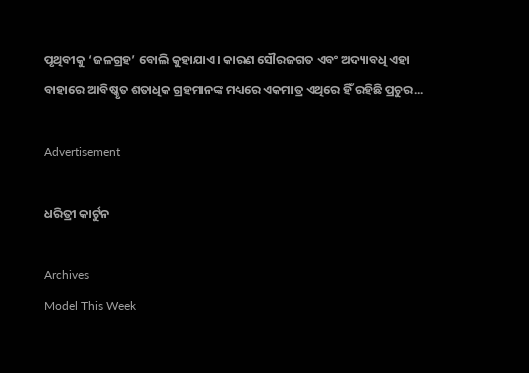ପୃଥିବୀକୁ ‘ଜଳଗ୍ରହ’ ବୋଲି କୁହାଯାଏ। କାରଣ ସୌରଜଗତ ଏବଂ ଅଦ୍ୟାବଧି ଏହା ବାହାରେ ଆବିଷ୍କୃତ ଶତାଧିକ ଗ୍ରହମାନଙ୍କ ମଧ୍ୟରେ ଏକମାତ୍ର ଏଥିରେ ହିଁ ରହିଛି ପ୍ରଚୁର...

Advertisement

ଧରିତ୍ରୀ କାର୍ଟୁନ

Archives
Model This Week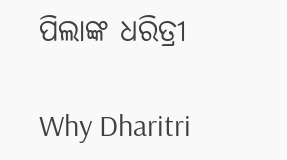ପିଲାଙ୍କ ଧରିତ୍ରୀ

Why Dharitri